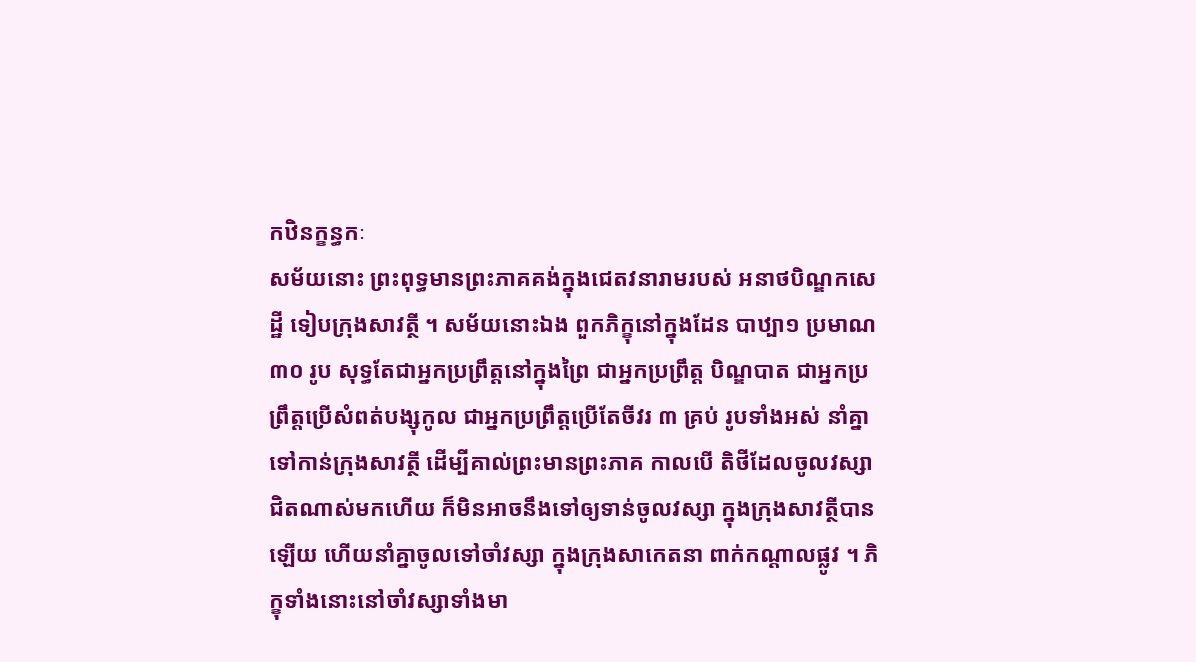កឋិនក្ខន្ធកៈ
សម័យនោះ ព្រះពុទ្ធមានព្រះភាគគង់ក្នុងជេតវនារាមរបស់ អនាថបិណ្ឌកសេដ្ឋី ទៀបក្រុងសាវត្ថី ។ សម័យនោះឯង ពួកភិក្ខុនៅក្នុងដែន បាឋ្បា១ ប្រមាណ ៣០ រូប សុទ្ធតែជាអ្នកប្រព្រឹត្តនៅក្នុងព្រៃ ជាអ្នកប្រព្រឹត្ត បិណ្ឌបាត ជាអ្នកប្រព្រឹត្តប្រើសំពត់បង្សុកូល ជាអ្នកប្រព្រឹត្តប្រើតែចីវរ ៣ គ្រប់ រូបទាំងអស់ នាំគ្នាទៅកាន់ក្រុងសាវត្ថី ដើម្បីគាល់ព្រះមានព្រះភាគ កាលបើ តិថីដែលចូលវស្សាជិតណាស់មកហើយ ក៏មិនអាចនឹងទៅឲ្យទាន់ចូលវស្សា ក្នុងក្រុងសាវត្ថីបានឡើយ ហើយនាំគ្នាចូលទៅចាំវស្សា ក្នុងក្រុងសាកេតនា ពាក់កណ្តាលផ្លូវ ។ ភិក្ខុទាំងនោះនៅចាំវស្សាទាំងមា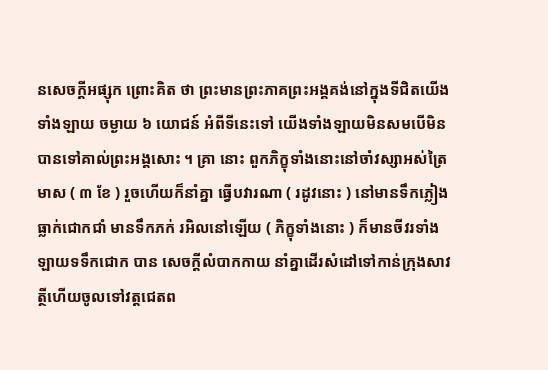នសេចក្តីអផ្សុក ព្រោះគិត ថា ព្រះមានព្រះភាគព្រះអង្គគង់នៅក្នុងទីជិតយើងទាំងឡាយ ចម្ងាយ ៦ យោជន៍ អំពីទីនេះទៅ យើងទាំងឡាយមិនសមបើមិនបានទៅគាល់ព្រះអង្គសោះ ។ គ្រា នោះ ពួកភិក្ខុទាំងនោះនៅចាំវស្សាអស់ត្រៃមាស ( ៣ ខែ ) រួចហើយក៏នាំគ្នា ធ្វើបវារណា ( រដូវនោះ ) នៅមានទឹកភ្លៀងធ្លាក់ជោកជាំ មានទឹកភក់ រអិលនៅឡើយ ( ភិក្ខុទាំងនោះ ) ក៏មានចីវរទាំងឡាយទទឹកជោក បាន សេចក្តីលំបាកកាយ នាំគ្នាដើរសំដៅទៅកាន់ក្រុងសាវត្ថីហើយចូលទៅវត្តជេតព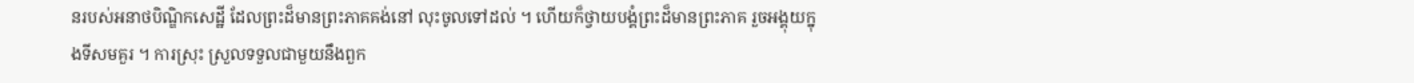នរបស់អនាថបិណ្ឌិកសេដ្ឋី ដែលព្រះដ៏មានព្រះភាគគង់នៅ លុះចូលទៅដល់ ។ ហើយក៏ថ្វាយបង្គំព្រះដ៏មានព្រះភាគ រួចអង្គុយក្នុងទីសមគួរ ។ ការស្រុះ ស្រួលទទួលជាមួយនឹងពួក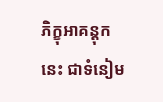ភិក្ខុអាគន្តុកនេះ ជាទំនៀម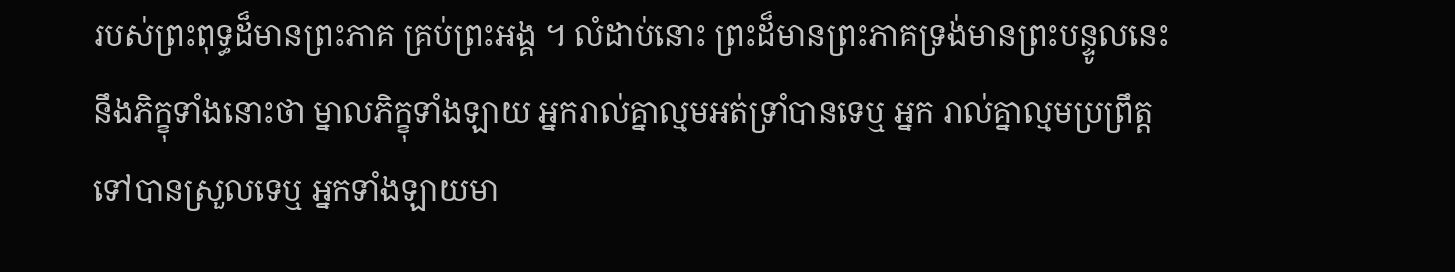របស់ព្រះពុទ្ធដ៏មានព្រះភាគ គ្រប់ព្រះអង្គ ។ លំដាប់នោះ ព្រះដ៏មានព្រះភាគទ្រង់មានព្រះបន្ទូលនេះ នឹងភិក្ខុទាំងនោះថា ម្នាលភិក្ខុទាំងឡាយ អ្នករាល់គ្នាល្មមអត់ទ្រាំបានទេឬ អ្នក រាល់គ្នាល្មមប្រព្រឹត្តទៅបានស្រួលទេឬ អ្នកទាំងឡាយមា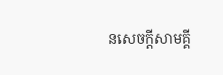នសេចក្តីសាមគ្គី